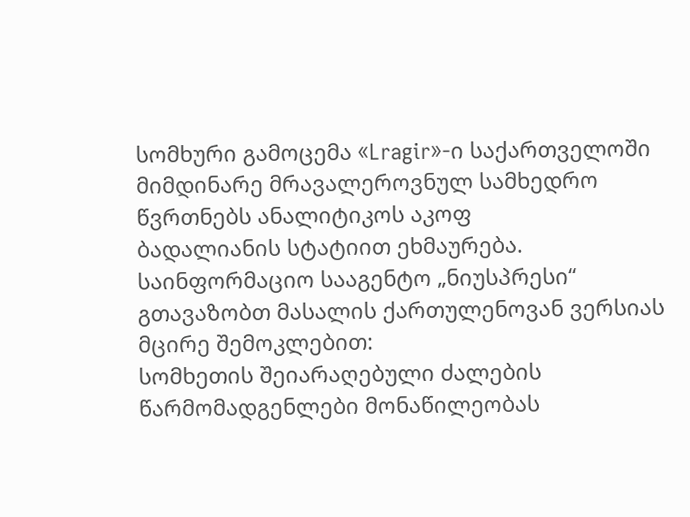სომხური გამოცემა «Lragir»-ი საქართველოში მიმდინარე მრავალეროვნულ სამხედრო წვრთნებს ანალიტიკოს აკოფ
ბადალიანის სტატიით ეხმაურება.
საინფორმაციო სააგენტო „ნიუსპრესი“ გთავაზობთ მასალის ქართულენოვან ვერსიას მცირე შემოკლებით:
სომხეთის შეიარაღებული ძალების წარმომადგენლები მონაწილეობას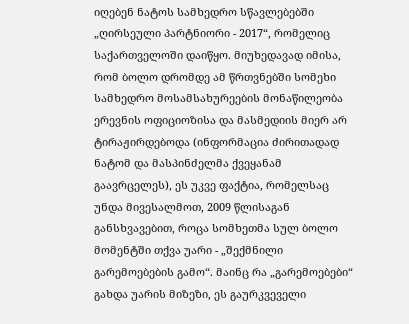იღებენ ნატოს სამხედრო სწავლებებში „ღირსეული პარტნიორი - 2017“, რომელიც საქართველოში დაიწყო. მიუხედავად იმისა, რომ ბოლო დრომდე ამ წრთვნებში სომეხი სამხედრო მოსამსახურეების მონაწილეობა ერევნის ოფიციოზისა და მასმედიის მიერ არ ტირაჟირდებოდა (ინფორმაცია ძირითადად ნატომ და მასპინძელმა ქვეყანამ გაავრცელეს), ეს უკვე ფაქტია, რომელსაც უნდა მივესალმოთ, 2009 წლისაგან განსხვავებით, როცა სომხეთმა სულ ბოლო მომენტში თქვა უარი - „შექმნილი გარემოებების გამო“. მაინც რა „გარემოებები“ გახდა უარის მიზეზი, ეს გაურკვეველი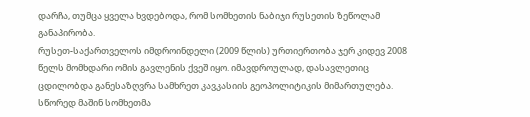დარჩა, თუმცა ყველა ხვდებოდა, რომ სომხეთის ნაბიჯი რუსეთის ზეწოლამ განაპირობა.
რუსეთ-საქართველოს იმდროინდელი (2009 წლის) ურთიერთობა ჯერ კიდევ 2008 წელს მომხდარი ომის გავლენის ქვეშ იყო. იმავდროულად, დასავლეთიც ცდილობდა განესაზღვრა სამხრეთ კავკასიის გეოპოლიტიკის მიმართულება. სწორედ მაშინ სომხეთმა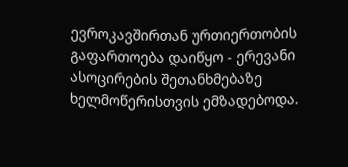ევროკავშირთან ურთიერთობის გაფართოება დაიწყო - ერევანი ასოცირების შეთანხმებაზე ხელმოწერისთვის ემზადებოდა.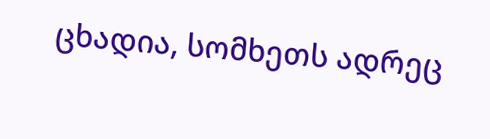ცხადია, სომხეთს ადრეც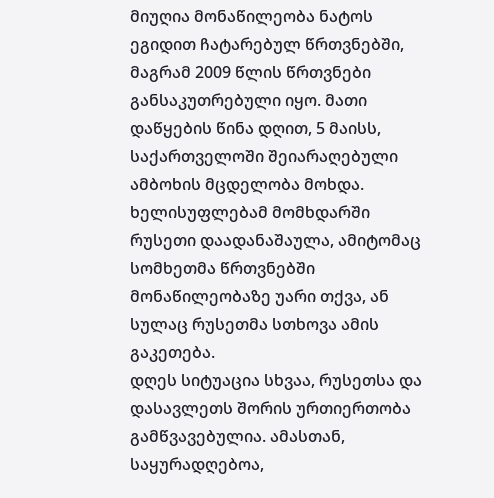მიუღია მონაწილეობა ნატოს ეგიდით ჩატარებულ წრთვნებში, მაგრამ 2009 წლის წრთვნები განსაკუთრებული იყო. მათი დაწყების წინა დღით, 5 მაისს, საქართველოში შეიარაღებული ამბოხის მცდელობა მოხდა. ხელისუფლებამ მომხდარში რუსეთი დაადანაშაულა, ამიტომაც სომხეთმა წრთვნებში მონაწილეობაზე უარი თქვა, ან სულაც რუსეთმა სთხოვა ამის გაკეთება.
დღეს სიტუაცია სხვაა, რუსეთსა და დასავლეთს შორის ურთიერთობა გამწვავებულია. ამასთან, საყურადღებოა,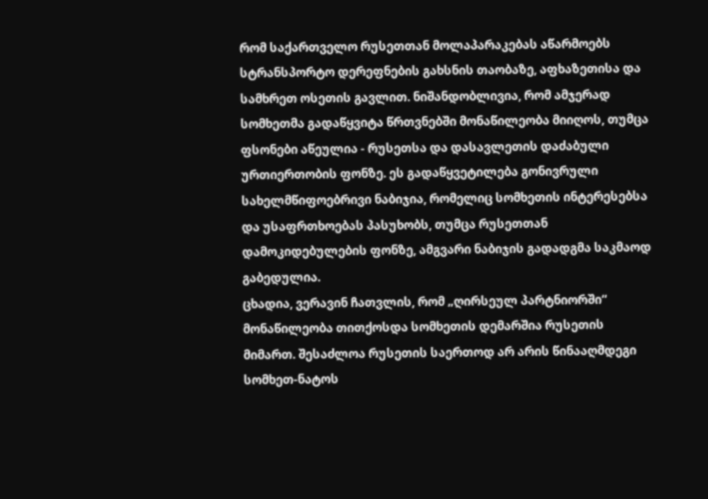რომ საქართველო რუსეთთან მოლაპარაკებას აწარმოებს სტრანსპორტო დერეფნების გახსნის თაობაზე, აფხაზეთისა და სამხრეთ ოსეთის გავლით. ნიშანდობლივია, რომ ამჯერად სომხეთმა გადაწყვიტა წრთვნებში მონაწილეობა მიიღოს, თუმცა ფსონები აწეულია - რუსეთსა და დასავლეთის დაძაბული ურთიერთობის ფონზე. ეს გადაწყვეტილება გონივრული სახელმწიფოებრივი ნაბიჯია, რომელიც სომხეთის ინტერესებსა და უსაფრთხოებას პასუხობს, თუმცა რუსეთთან დამოკიდებულების ფონზე, ამგვარი ნაბიჯის გადადგმა საკმაოდ გაბედულია.
ცხადია, ვერავინ ჩათვლის, რომ „ღირსეულ პარტნიორში“ მონაწილეობა თითქოსდა სომხეთის დემარშია რუსეთის მიმართ. შესაძლოა რუსეთის საერთოდ არ არის წინააღმდეგი სომხეთ-ნატოს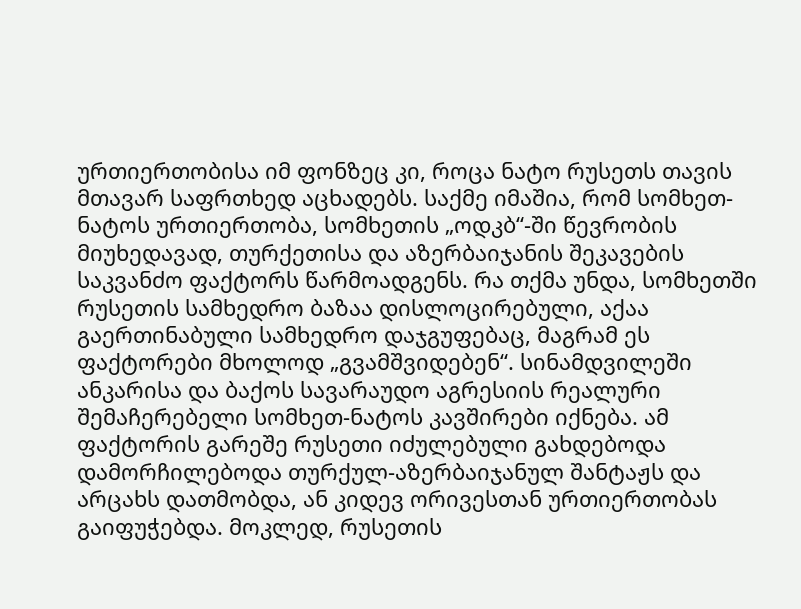ურთიერთობისა იმ ფონზეც კი, როცა ნატო რუსეთს თავის მთავარ საფრთხედ აცხადებს. საქმე იმაშია, რომ სომხეთ-ნატოს ურთიერთობა, სომხეთის „ოდკბ“-ში წევრობის მიუხედავად, თურქეთისა და აზერბაიჯანის შეკავების საკვანძო ფაქტორს წარმოადგენს. რა თქმა უნდა, სომხეთში რუსეთის სამხედრო ბაზაა დისლოცირებული, აქაა გაერთინაბული სამხედრო დაჯგუფებაც, მაგრამ ეს ფაქტორები მხოლოდ „გვამშვიდებენ“. სინამდვილეში ანკარისა და ბაქოს სავარაუდო აგრესიის რეალური შემაჩერებელი სომხეთ-ნატოს კავშირები იქნება. ამ ფაქტორის გარეშე რუსეთი იძულებული გახდებოდა დამორჩილებოდა თურქულ-აზერბაიჯანულ შანტაჟს და არცახს დათმობდა, ან კიდევ ორივესთან ურთიერთობას გაიფუჭებდა. მოკლედ, რუსეთის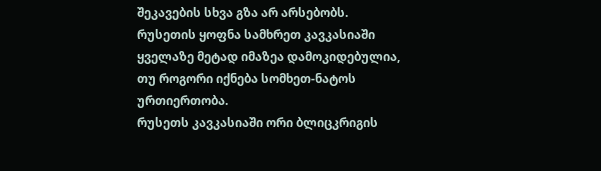შეკავების სხვა გზა არ არსებობს. რუსეთის ყოფნა სამხრეთ კავკასიაში ყველაზე მეტად იმაზეა დამოკიდებულია, თუ როგორი იქნება სომხეთ-ნატოს ურთიერთობა.
რუსეთს კავკასიაში ორი ბლიცკრიგის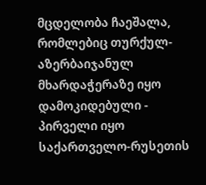მცდელობა ჩაეშალა, რომლებიც თურქულ-აზერბაიჯანულ მხარდაჭერაზე იყო დამოკიდებული - პირველი იყო საქართველო-რუსეთის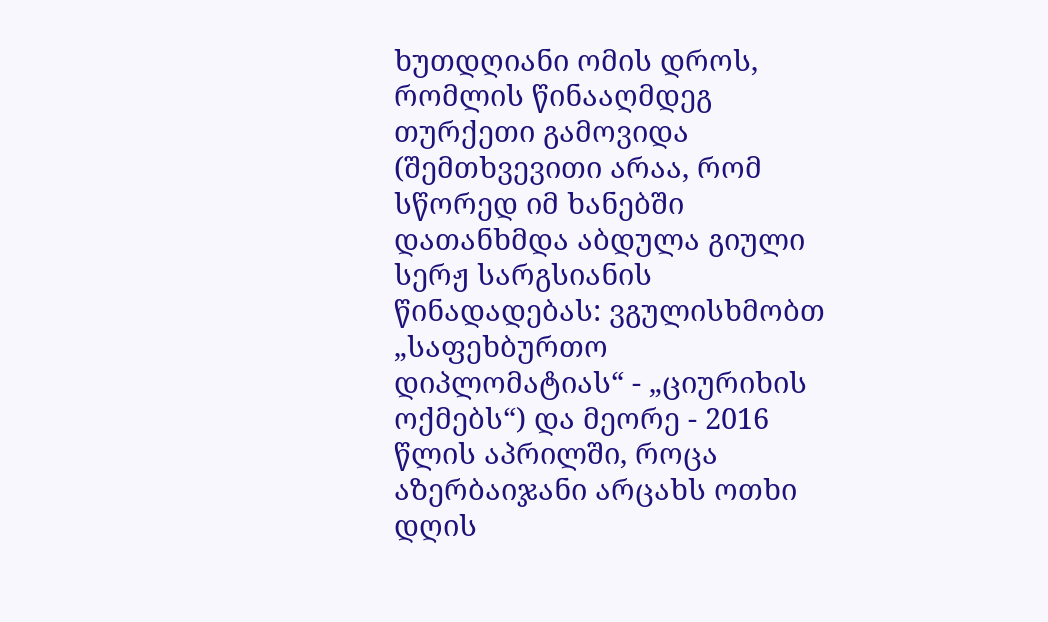ხუთდღიანი ომის დროს, რომლის წინააღმდეგ თურქეთი გამოვიდა (შემთხვევითი არაა, რომ სწორედ იმ ხანებში დათანხმდა აბდულა გიული სერჟ სარგსიანის წინადადებას: ვგულისხმობთ „საფეხბურთო დიპლომატიას“ - „ციურიხის ოქმებს“) და მეორე - 2016 წლის აპრილში, როცა აზერბაიჯანი არცახს ოთხი დღის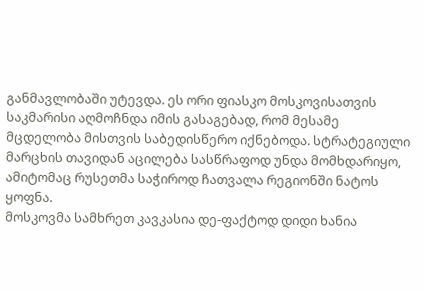განმავლობაში უტევდა. ეს ორი ფიასკო მოსკოვისათვის საკმარისი აღმოჩნდა იმის გასაგებად, რომ მესამე მცდელობა მისთვის საბედისწერო იქნებოდა. სტრატეგიული მარცხის თავიდან აცილება სასწრაფოდ უნდა მომხდარიყო, ამიტომაც რუსეთმა საჭიროდ ჩათვალა რეგიონში ნატოს ყოფნა.
მოსკოვმა სამხრეთ კავკასია დე-ფაქტოდ დიდი ხანია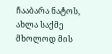ჩააბარა ნატოს, ახლა საქმე მხოლოდ მის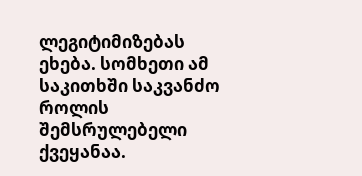ლეგიტიმიზებას ეხება. სომხეთი ამ საკითხში საკვანძო როლის შემსრულებელი ქვეყანაა.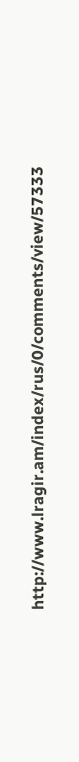http://www.lragir.am/index/rus/0/comments/view/57333